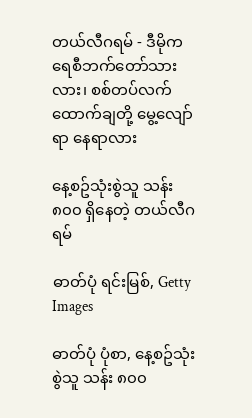တယ်လီဂရမ် - ဒီမိုကရေစီဘက်တော်သားလား၊ စစ်တပ်လက်ထောက်ချတို့ မွေ့လျော်ရာ နေရာလား

နေ့စဥ်သုံးစွဲသူ သန်း ၈၀၀ ရှိနေတဲ့ တယ်လီဂရမ်

ဓာတ်ပုံ ရင်းမြစ်, Getty Images

ဓာတ်ပုံ ပုံစာ, နေ့စဥ်သုံးစွဲသူ သန်း ၈၀၀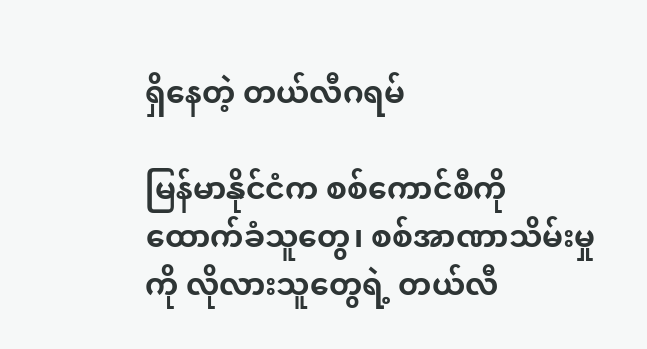ရှိနေတဲ့ တယ်လီဂရမ်

မြန်မာနိုင်ငံက စစ်ကောင်စီကို ထောက်ခံသူတွေ၊ စစ်အာဏာသိမ်းမှုကို လိုလားသူတွေရဲ့ တယ်လီ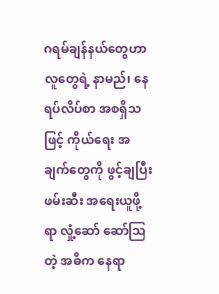ဂရမ်ချန်နယ်တွေဟာ လူတွေရဲ့ နာမည်၊ နေရပ်လိပ်စာ အစရှိသဖြင့် ကိုယ်ရေး အချက်တွေကို ဖွင့်ချပြီး ဖမ်းဆီး အရေးယူဖို့ရာ လှုံ့ဆော် ဆော်ဩတဲ့ အဓိက နေရာ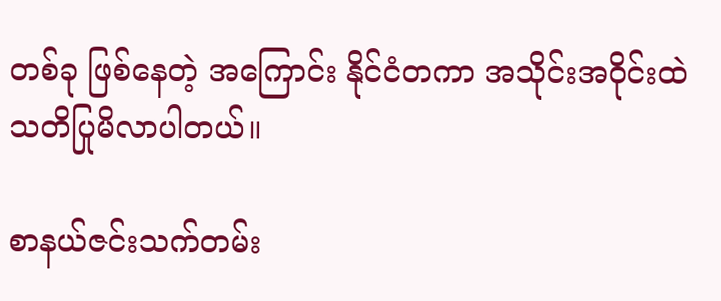တစ်ခု ဖြစ်နေတဲ့ အကြောင်း နိုင်ငံတကာ အသိုင်းအဝိုင်းထဲ သတိပြုမိလာပါတယ်။

စာနယ်ဇင်းသက်တမ်း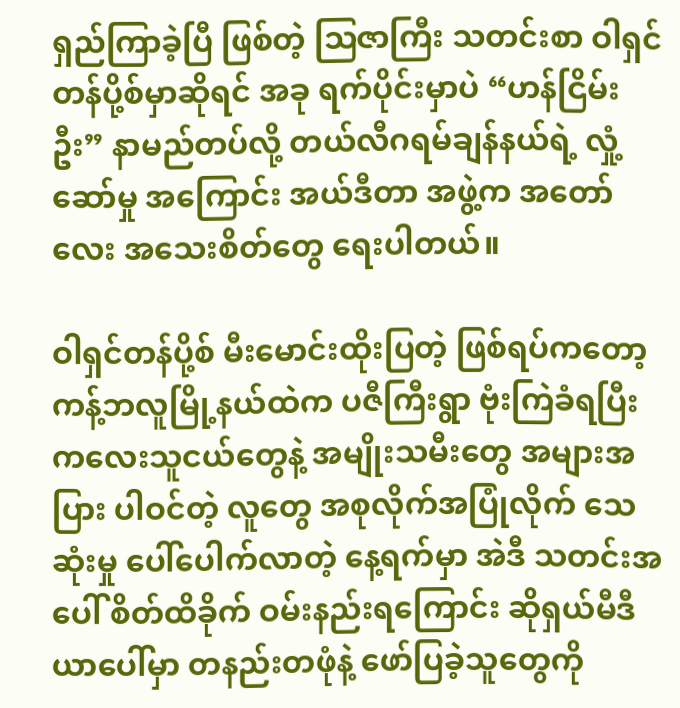ရှည်ကြာခဲ့ပြီ ဖြစ်တဲ့ ဩဇာကြီး သတင်းစာ ဝါရှင်တန်ပို့စ်မှာဆိုရင် အခု ရက်ပိုင်းမှာပဲ “ဟန်ငြိမ်းဦး” နာမည်တပ်လို့ တယ်လီဂရမ်ချန်နယ်ရဲ့ လှုံ့ဆော်မှု အကြောင်း အယ်ဒီတာ အဖွဲ့က အတော်လေး အသေးစိတ်တွေ ရေးပါတယ်။

ဝါရှင်တန်ပို့စ် မီးမောင်းထိုးပြတဲ့ ဖြစ်ရပ်ကတော့ ကန့်ဘလူမြို့နယ်ထဲက ပဇီကြီးရွာ ဗုံးကြဲခံရပြီး ကလေးသူငယ်တွေနဲ့ အမျိုးသမီးတွေ အများအပြား ပါဝင်တဲ့ လူတွေ အစုလိုက်အပြုံလိုက် သေဆုံးမှု ပေါ်ပေါက်လာတဲ့ နေ့ရက်မှာ အဲဒီ သတင်းအပေါ် စိတ်ထိခိုက် ဝမ်းနည်းရကြောင်း ဆိုရှယ်မီဒီယာပေါ်မှာ တနည်းတဖုံနဲ့ ဖော်ပြခဲ့သူတွေကို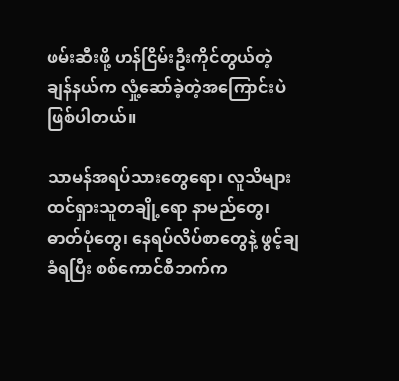ဖမ်းဆီးဖို့ ဟန်ငြိမ်းဦးကိုင်တွယ်တဲ့ ချန်နယ်က လှုံ့ဆော်ခဲ့တဲ့အကြောင်းပဲ ဖြစ်ပါတယ်။

သာမန်အရပ်သားတွေရော၊ လူသိများ ထင်ရှားသူတချို့ရော နာမည်တွေ၊ ဓာတ်ပုံတွေ၊ နေရပ်လိပ်စာတွေနဲ့ ဖွင့်ချခံရပြီး စစ်ကောင်စီဘက်က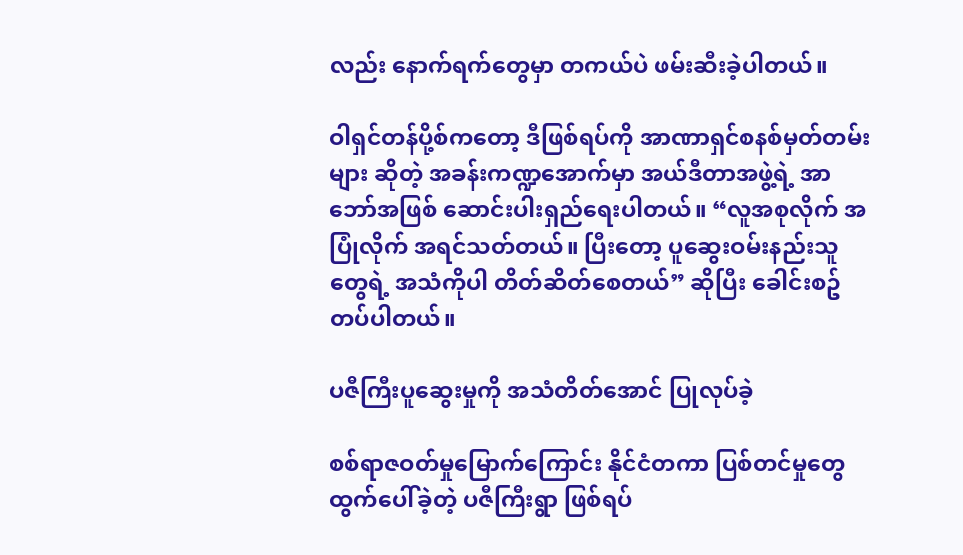လည်း နောက်ရက်တွေမှာ တကယ်ပဲ ဖမ်းဆီးခဲ့ပါတယ်။

ဝါရှင်တန်ပို့စ်ကတော့ ဒီဖြစ်ရပ်ကို အာဏာရှင်စနစ်မှတ်တမ်းများ ဆိုတဲ့ အခန်းကဏ္ဍအောက်မှာ အယ်ဒီတာအဖွဲ့ရဲ့ အာဘော်အဖြစ် ဆောင်းပါးရှည်ရေးပါတယ်။ “လူအစုလိုက် အပြုံလိုက် အရင်သတ်တယ်။ ပြီးတော့ ပူဆွေးဝမ်းနည်းသူတွေရဲ့ အသံကိုပါ တိတ်ဆိတ်စေတယ်” ဆိုပြီး ခေါင်းစဥ်တပ်ပါတယ်။

ပဇီကြီးပူဆွေးမှုကို အသံတိတ်အောင် ပြုလုပ်ခဲ့

စစ်ရာဇဝတ်မှုမြောက်ကြောင်း နိုင်ငံတကာ ပြစ်တင်မှုတွေ ထွက်ပေါ်ခဲ့တဲ့ ပဇီကြီးရွာ ဖြစ်ရပ်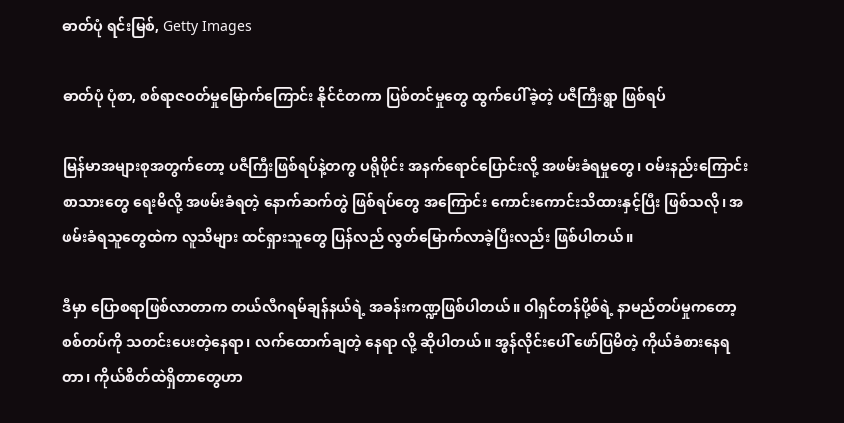ဓာတ်ပုံ ရင်းမြစ်, Getty Images

ဓာတ်ပုံ ပုံစာ, စစ်ရာဇဝတ်မှုမြောက်ကြောင်း နိုင်ငံတကာ ပြစ်တင်မှုတွေ ထွက်ပေါ်ခဲ့တဲ့ ပဇီကြီးရွာ ဖြစ်ရပ်

မြန်မာအများစုအတွက်တော့ ပဇီကြီးဖြစ်ရပ်နဲ့တကွ ပရိုဖိုင်း အနက်ရောင်ပြောင်းလို့ အဖမ်းခံရမှုတွေ၊ ဝမ်းနည်းကြောင်း စာသားတွေ ရေးမိလို့ အဖမ်းခံရတဲ့ နောက်ဆက်တွဲ ဖြစ်ရပ်တွေ အကြောင်း ကောင်းကောင်းသိထားနှင့်ပြီး ဖြစ်သလို၊ အဖမ်းခံရသူတွေထဲက လူသိများ ထင်ရှားသူတွေ ပြန်လည် လွတ်မြောက်လာခဲ့ပြီးလည်း ဖြစ်ပါတယ်။

ဒီမှာ ပြောစရာဖြစ်လာတာက တယ်လီဂရမ်ချန်နယ်ရဲ့ အခန်းကဏ္ဍဖြစ်ပါတယ်။ ဝါရှင်တန်ပို့စ်ရဲ့ နာမည်တပ်မှုကတော့ စစ်တပ်ကို သတင်းပေးတဲ့နေရာ၊ လက်ထောက်ချတဲ့ နေရာ လို့ ဆိုပါတယ်။ အွန်လိုင်းပေါ် ဖော်ပြမိတဲ့ ကိုယ်ခံစားနေရတာ၊ ကိုယ်စိတ်ထဲရှိတာတွေဟာ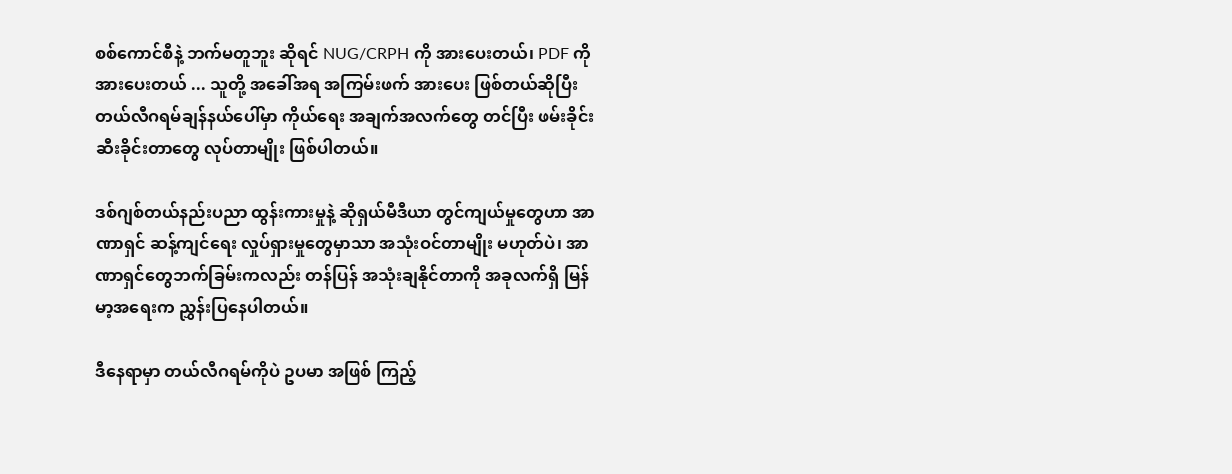စစ်ကောင်စီနဲ့ ဘက်မတူဘူး ဆိုရင် NUG/CRPH ကို အားပေးတယ်၊ PDF ကို အားပေးတယ် ... သူတို့ အခေါ်အရ အကြမ်းဖက် အားပေး ဖြစ်တယ်ဆိုပြီး တယ်လီဂရမ်ချန်နယ်ပေါ်မှာ ကိုယ်ရေး အချက်အလက်တွေ တင်ပြီး ဖမ်းခိုင်းဆီးခိုင်းတာတွေ လုပ်တာမျိုး ဖြစ်ပါတယ်။

ဒစ်ဂျစ်တယ်နည်းပညာ ထွန်းကားမှုနဲ့ ဆိုရှယ်မီဒီယာ တွင်ကျယ်မှုတွေဟာ အာဏာရှင် ဆန့်ကျင်ရေး လှုပ်ရှားမှုတွေမှာသာ အသုံးဝင်တာမျိုး မဟုတ်ပဲ၊ အာဏာရှင်တွေဘက်ခြမ်းကလည်း တန်ပြန် အသုံးချနိုင်တာကို အခုလက်ရှိ မြန်မာ့အရေးက ညွှန်းပြနေပါတယ်။

ဒီနေရာမှာ တယ်လီဂရမ်ကိုပဲ ဥပမာ အဖြစ် ကြည့်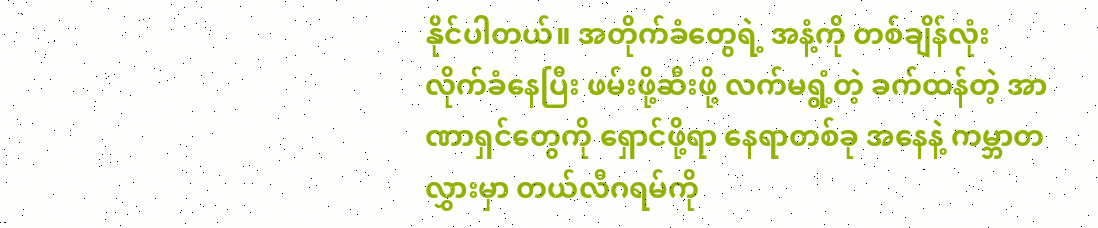နိုင်ပါတယ်။ အတိုက်ခံတွေရဲ့ အနံ့ကို တစ်ချိန်လုံး လိုက်ခံနေပြီး ဖမ်းဖို့ဆီးဖို့ လက်မရွံ့တဲ့ ခက်ထန်တဲ့ အာဏာရှင်တွေကို ရှောင်ဖို့ရာ နေရာတစ်ခု အနေနဲ့ ကမ္ဘာတလွှားမှာ တယ်လီဂရမ်ကို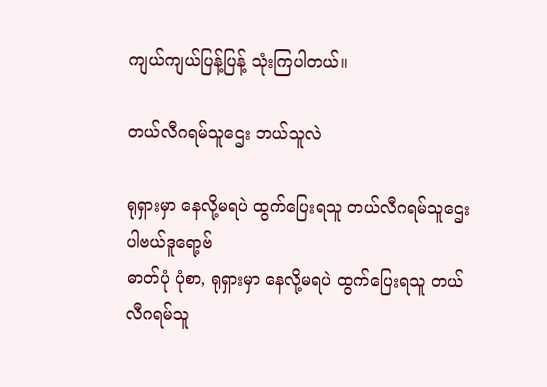ကျယ်ကျယ်ပြန့်ပြန့် သုံးကြပါတယ်။

တယ်လီဂရမ်သူဌေး ဘယ်သူလဲ

ရုရှားမှာ နေလို့မရပဲ ထွက်ပြေးရသူ တယ်လီဂရမ်သူဌေး ပါဗယ်ဒူရော့ဗ်
ဓာတ်ပုံ ပုံစာ, ရုရှားမှာ နေလို့မရပဲ ထွက်ပြေးရသူ တယ်လီဂရမ်သူ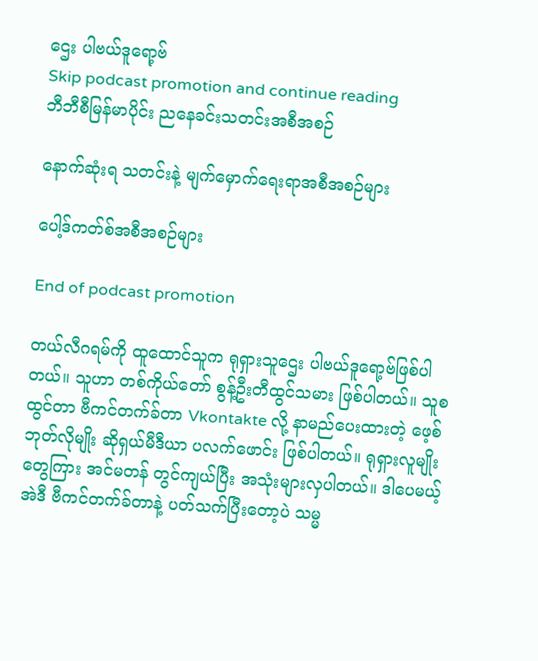ဌေး ပါဗယ်ဒူရော့ဗ်
Skip podcast promotion and continue reading
ဘီဘီစီမြန်မာပိုင်း ညနေခင်းသတင်းအစီအစဉ်

နောက်ဆုံးရ သတင်းနဲ့ မျက်မှောက်ရေးရာအစီအစဉ်များ

ပေါ့ဒ်ကတ်စ်အစီအစဉ်များ

End of podcast promotion

တယ်လီဂရမ်ကို ထူထောင်သူက ရုရှားသူဌေး ပါဗယ်ဒူရော့ဗ်ဖြစ်ပါတယ်။ သူဟာ တစ်ကိုယ်တော် စွန့်ဦးတီထွင်သမား ဖြစ်ပါတယ်။ သူစထွင်တာ ဗီကင်တက်ခ်တာ Vkontakte လို့ နာမည်ပေးထားတဲ့ ဖေ့စ်ဘုတ်လိုမျိုး ဆိုရှယ်မီဒီယာ ပလက်ဖောင်း ဖြစ်ပါတယ်။ ရုရှားလူမျိုးတွေကြား အင်မတန် တွင်ကျယ်ပြီး အသုံးများလှပါတယ်။ ဒါပေမယ့် အဲဒီ ဗီကင်တက်ခ်တာနဲ့ ပတ်သက်ပြီးတော့ပဲ သမ္မ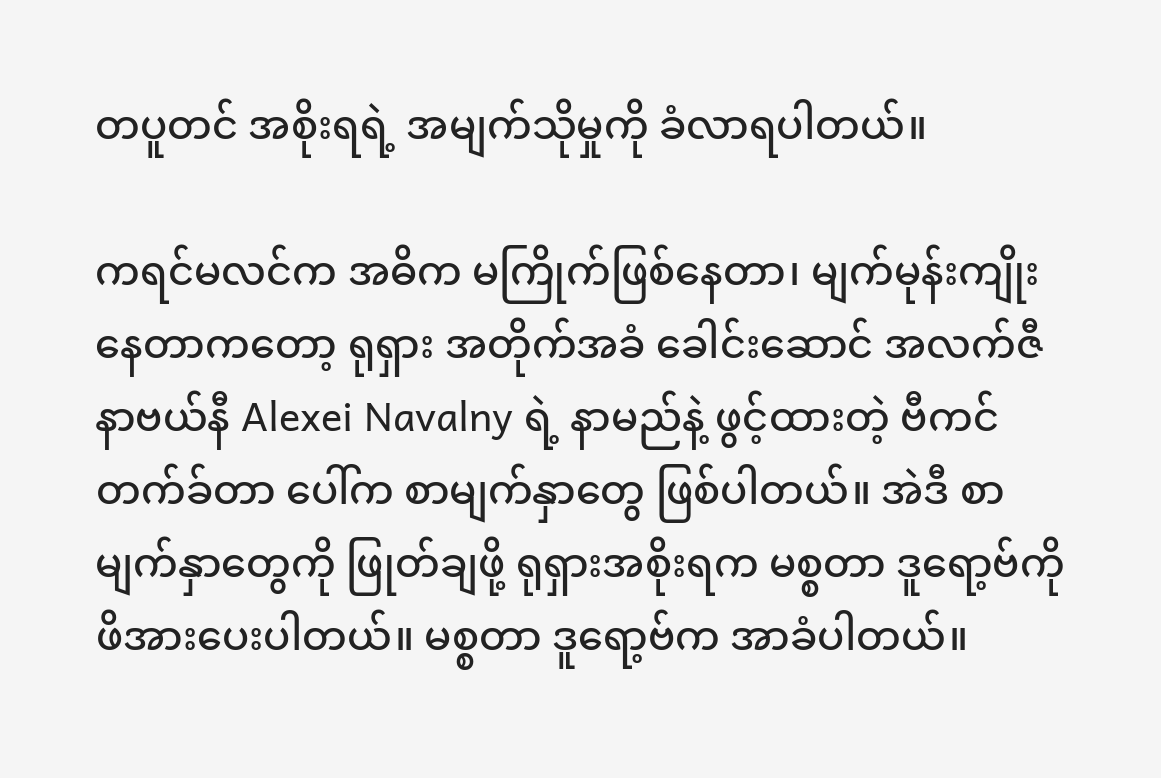တပူတင် အစိုးရရဲ့ အမျက်သိုမှုကို ခံလာရပါတယ်။

ကရင်မလင်က အဓိက မကြိုက်ဖြစ်နေတာ၊ မျက်မုန်းကျိုးနေတာကတော့ ရုရှား အတိုက်အခံ ခေါင်းဆောင် အလက်ဇီ နာဗယ်နီ Alexei Navalny ရဲ့ နာမည်နဲ့ ဖွင့်ထားတဲ့ ဗီကင်တက်ခ်တာ ပေါ်က စာမျက်နှာတွေ ဖြစ်ပါတယ်။ အဲဒီ စာမျက်နှာတွေကို ဖြုတ်ချဖို့ ရုရှားအစိုးရက မစ္စတာ ဒူရော့ဗ်ကို ဖိအားပေးပါတယ်။ မစ္စတာ ဒူရော့ဗ်က အာခံပါတယ်။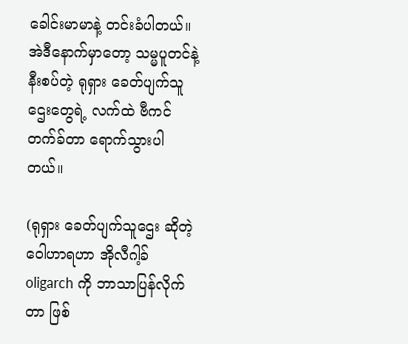ခေါင်းမာမာနဲ့ တင်းခံပါတယ်။ အဲဒီနောက်မှာတော့ သမ္မပူတင်နဲ့ နီးစပ်တဲ့ ရုရှား ခေတ်ပျက်သူဌေးတွေရဲ့ လက်ထဲ ဗီကင်တက်ခ်တာ ရောက်သွားပါတယ်။

(ရုရှား ခေတ်ပျက်သူဌေး ဆိုတဲ့ ဝေါဟာရဟာ အိုလီဂါ့ခ် oligarch ကို ဘာသာပြန်လိုက်တာ ဖြစ်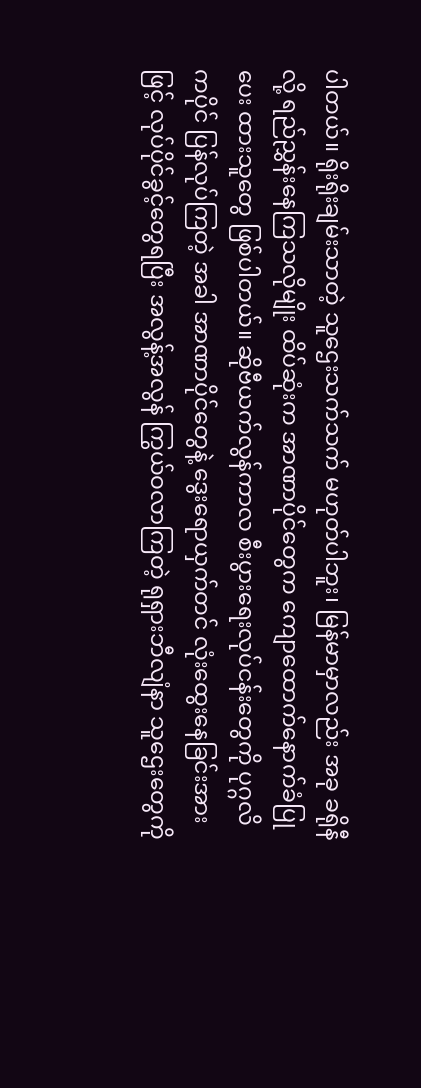ပါတယ်။ ရိုးရိုးချမ်းသာတဲ့ သူဌေးသက်သက် မဟုတ်ပါဘူး၊ မြန်မာမှာလည်း အခု ခရိုနီလို့ ရည်ညွှန်းနေကြသလိုမျိုး ထိပ်ဆုံးက အာဏာပိုင်တွေက ကျောထောက်နောက်ခံပြုပေး ထားသူတွေ ဖြစ်ပါတယ်။ ဆိုဗီယက်လွန်ကာလ စီးပွားရေးလုပ်ငန်းတွေကို ပုဂ္ဂလိကပိုင် ပြန်လုပ်ကြတဲ့ အခါ အာဏာပိုင်တွေနဲ့ ဒွေးရောယှက်တင် လုံးထွေးနေခြင်းအားဖြင့် လုပ်ပိုင်ခွင့်တွေရပြီး အလွန့်အလွန် ကြွယ်ဝလာကြတဲ့ ရုရှားဘီလျံနာ သူဌေးတွေကို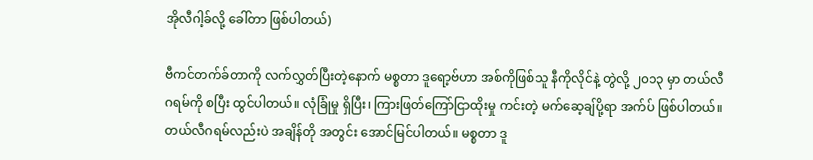အိုလီဂါ့ခ်လို့ ခေါ်တာ ဖြစ်ပါတယ်)

ဗီကင်တက်ခ်တာကို လက်လွှတ်ပြီးတဲ့နောက် မစ္စတာ ဒူရော့ဗ်ဟာ အစ်ကိုဖြစ်သူ နီကိုလိုင်နဲ့ တွဲလို့ ၂၀၁၃ မှာ တယ်လီဂရမ်ကို စပြီး ထွင်ပါတယ်။ လုံခြုံမှု ရှိပြီး၊ ကြားဖြတ်ကြော်ငြာထိုးမှု ကင်းတဲ့ မက်ဆေ့ချ်ပို့ရာ အက်ပ် ဖြစ်ပါတယ်။ တယ်လီဂရမ်လည်းပဲ အချိန်တို အတွင်း အောင်မြင်ပါတယ်။ မစ္စတာ ဒူ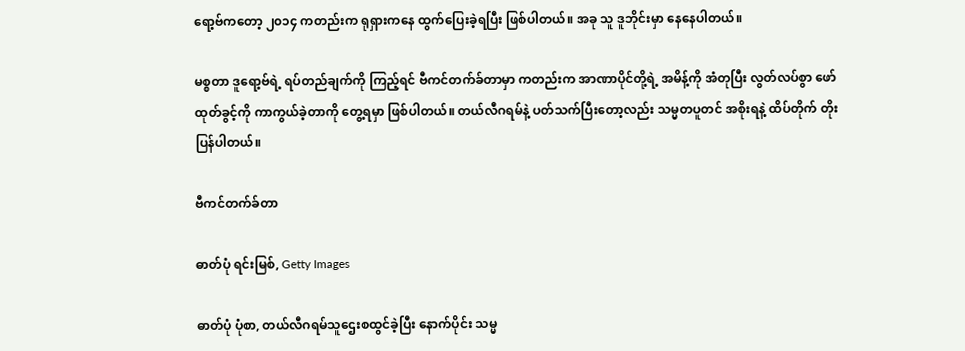ရော့ဗ်ကတော့ ၂၀၁၄ ကတည်းက ရုရှားကနေ ထွက်ပြေးခဲ့ရပြီး ဖြစ်ပါတယ်။ အခု သူ ဒူဘိုင်းမှာ နေနေပါတယ်။

မစ္စတာ ဒူရော့ဗ်ရဲ့ ရပ်တည်ချက်ကို ကြည့်ရင် ဗီကင်တက်ခ်တာမှာ ကတည်းက အာဏာပိုင်တို့ရဲ့ အမိန့်ကို အံတုပြီး လွတ်လပ်စွာ ဖော်ထုတ်ခွင့်ကို ကာကွယ်ခဲ့တာကို တွေ့ရမှာ ဖြစ်ပါတယ်။ တယ်လီဂရမ်နဲ့ ပတ်သက်ပြီးတော့လည်း သမ္မတပူတင် အစိုးရနဲ့ ထိပ်တိုက် တိုးပြန်ပါတယ်။

ဗီကင်တက်ခ်တာ

ဓာတ်ပုံ ရင်းမြစ်, Getty Images

ဓာတ်ပုံ ပုံစာ, တယ်လီဂရမ်သူဌေးစထွင်ခဲ့ပြီး နောက်ပိုင်း သမ္မ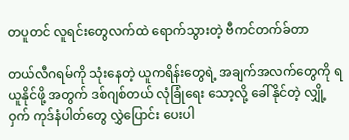တပူတင် လူရင်းတွေလက်ထဲ ရောက်သွားတဲ့ ဗီကင်တက်ခ်တာ

တယ်လီဂရမ်ကို သုံးနေတဲ့ ယူကရိန်းတွေရဲ့ အချက်အလက်တွေကို ရယူနိုင်ဖို့ အတွက် ဒစ်ဂျစ်တယ် လုံခြုံရေး သော့လို့ ခေါ်နိုင်တဲ့ လျှို့ဝှက် ကုဒ်နံပါတ်တွေ လွှဲပြောင်း ပေးပါ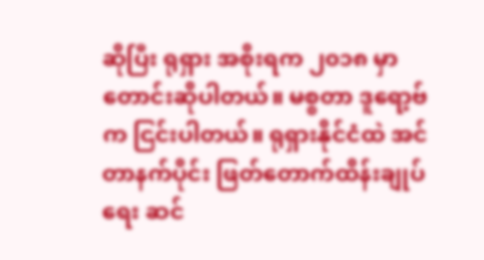ဆိုပြီး ရုရှား အစိုးရက ၂၀၁၈ မှာ တောင်းဆိုပါတယ်။ မစ္စတာ ဒူရော့ဗ်က ငြင်းပါတယ်။ ရုရှားနိုင်ငံထဲ အင်တာနက်ပိုင်း ဖြတ်တောက်ထိန်းချုပ်ရေး ဆင်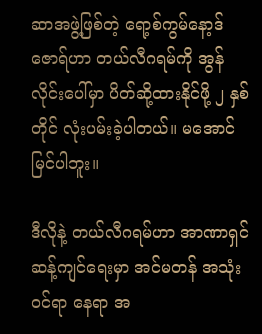ဆာအဖွဲ့ဖြစ်တဲ့ ရော့စ်ကွမ်နော့ဒ်ဇောရ်ဟာ တယ်လီဂရမ်ကို အွန်လိုင်းပေါ်မှာ ပိတ်ဆို့ထားနိုင်ဖို့ ၂ နှစ်တိုင် လုံးပမ်းခဲ့ပါတယ်။ မအောင်မြင်ပါဘူး။

ဒီလိုနဲ့ တယ်လီဂရမ်ဟာ အာဏာရှင် ဆန့်ကျင်ရေးမှာ အင်မတန် အသုံးဝင်ရာ နေရာ အ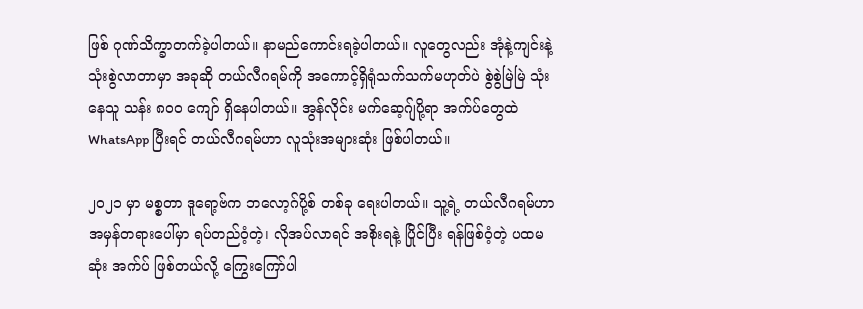ဖြစ် ဂုဏ်သိက္ခာတက်ခဲ့ပါတယ်။ နာမည်ကောင်းရခဲ့ပါတယ်။ လူတွေလည်း အုံနဲ့ကျင်းနဲ့ သုံးစွဲလာတာမှာ အခုဆို တယ်လီဂရမ်ကို အကောင့်ရှိရုံသက်သက်မဟုတ်ပဲ စွဲစွဲမြဲမြဲ သုံးနေသူ သန်း ၈၀၀ ကျော် ရှိနေပါတယ်။ အွန်လိုင်း မက်ဆေ့ဂျ်ပို့ရာ အက်ပ်တွေထဲ WhatsApp ပြီးရင် တယ်လီဂရမ်ဟာ လူသုံးအများဆုံး ဖြစ်ပါတယ်။

၂၀၂၁ မှာ မစ္စတာ ဒူရော့ဗ်က ဘလော့ဂ်ပို့စ် တစ်ခု ရေးပါတယ်။ သူ့ရဲ့ တယ်လီဂရမ်ဟာ အမှန်တရားပေါ်မှာ ရပ်တည်ဝံ့တဲ့၊ လိုအပ်လာရင် အစိုးရနဲ့ ပြိုင်ပြီး ရန်ဖြစ်ဝံ့တဲ့ ပထမဆုံး အက်ပ် ဖြစ်တယ်လို့ ကြွေးကြော်ပါ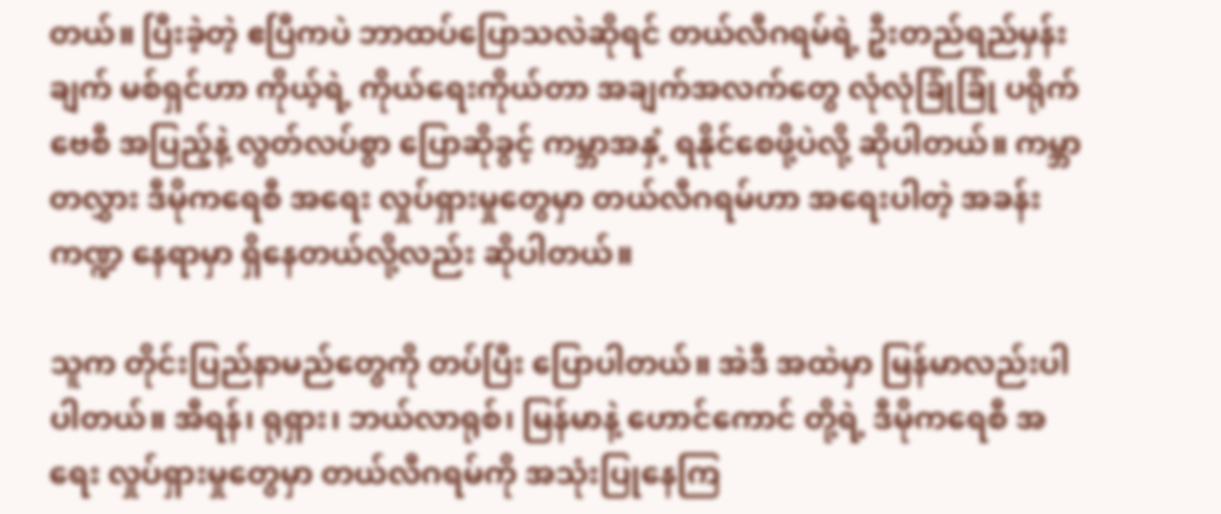တယ်။ ပြီးခဲ့တဲ့ ဧပြီကပဲ ဘာထပ်ပြောသလဲဆိုရင် တယ်လီဂရမ်ရဲ့ ဦးတည်ရည်မှန်းချက် မစ်ရှင်ဟာ ကိုယ့်ရဲ့ ကိုယ်ရေးကိုယ်တာ အချက်အလက်တွေ လုံလုံခြုံခြုံ ပရိုက်ဗေစီ အပြည့်နဲ့ လွတ်လပ်စွာ ပြောဆိုခွင့် ကမ္ဘာအနှံ့ ရနိုင်စေဖို့ပဲလို့ ဆိုပါတယ်။ ကမ္ဘာတလွှား ဒီမိုကရေစီ အရေး လှုပ်ရှားမှုတွေမှာ တယ်လီဂရမ်ဟာ အရေးပါတဲ့ အခန်းကဏ္ဍ နေရာမှာ ရှိနေတယ်လို့လည်း ဆိုပါတယ်။

သူက တိုင်းပြည်နာမည်တွေကို တပ်ပြီး ပြောပါတယ်။ အဲဒီ အထဲမှာ မြန်မာလည်းပါပါတယ်။ အီရန်၊ ရုရှား၊ ဘယ်လာရုစ်၊ မြန်မာနဲ့ ဟောင်ကောင် တို့ရဲ့ ဒီမိုကရေစီ အရေး လှုပ်ရှားမှုတွေမှာ တယ်လီဂရမ်ကို အသုံးပြုနေကြ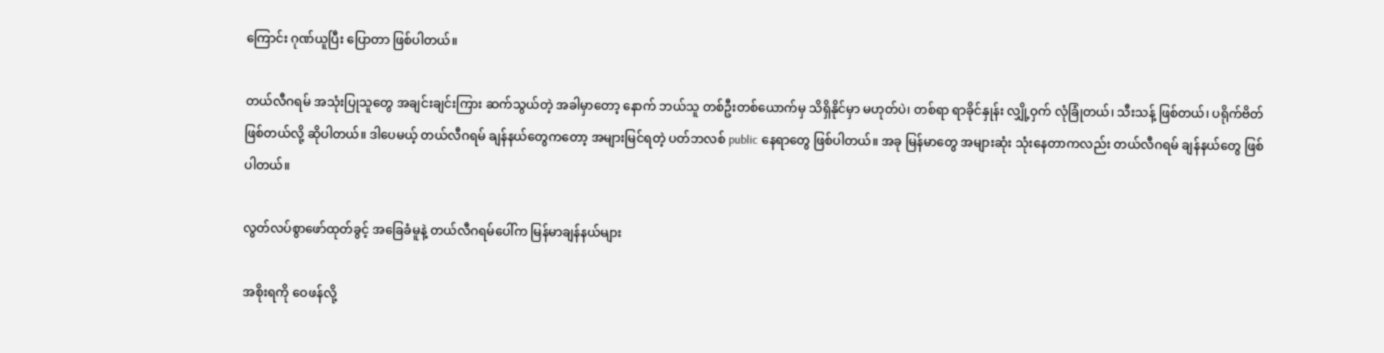ကြောင်း ဂုဏ်ယူပြီး ပြောတာ ဖြစ်ပါတယ်။

တယ်လီဂရမ် အသုံးပြုသူတွေ အချင်းချင်းကြား ဆက်သွယ်တဲ့ အခါမှာတော့ နောက် ဘယ်သူ တစ်ဦးတစ်ယောက်မှ သိရှိနိုင်မှာ မဟုတ်ပဲ၊ တစ်ရာ ရာခိုင်နှုန်း လျှို့ဝှက် လုံခြုံတယ်၊ သီးသန့် ဖြစ်တယ်၊ ပရိုက်ဗိတ် ဖြစ်တယ်လို့ ဆိုပါတယ်။ ဒါပေမယ့် တယ်လီဂရမ် ချန်နယ်တွေကတော့ အများမြင်ရတဲ့ ပတ်ဘလစ် public နေရာတွေ ဖြစ်ပါတယ်။ အခု မြန်မာတွေ အများဆုံး သုံးနေတာကလည်း တယ်လီဂရမ် ချန်နယ်တွေ ဖြစ်ပါတယ်။

လွတ်လပ်စွာဖော်ထုတ်ခွင့် အခြေခံမူနဲ့ တယ်လီဂရမ်ပေါ်က မြန်မာချန်နယ်များ

အစိုးရကို ဝေဖန်လို့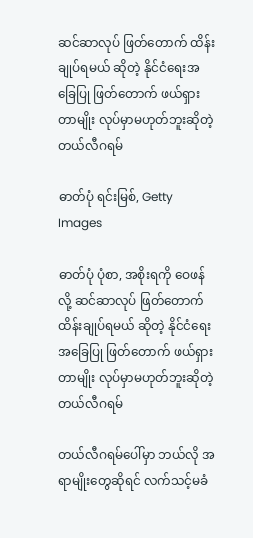ဆင်ဆာလုပ် ဖြတ်တောက် ထိန်းချုပ်ရမယ် ဆိုတဲ့ နိုင်ငံရေးအခြေပြု ဖြတ်တောက် ဖယ်ရှားတာမျိုး လုပ်မှာမဟုတ်ဘူးဆိုတဲ့ တယ်လီဂရမ်

ဓာတ်ပုံ ရင်းမြစ်, Getty Images

ဓာတ်ပုံ ပုံစာ, အစိုးရကို ဝေဖန်လို့ ဆင်ဆာလုပ် ဖြတ်တောက် ထိန်းချုပ်ရမယ် ဆိုတဲ့ နိုင်ငံရေးအခြေပြု ဖြတ်တောက် ဖယ်ရှားတာမျိုး လုပ်မှာမဟုတ်ဘူးဆိုတဲ့ တယ်လီဂရမ်

တယ်လီဂရမ်ပေါ်မှာ ဘယ်လို အရာမျိုးတွေဆိုရင် လက်သင့်မခံ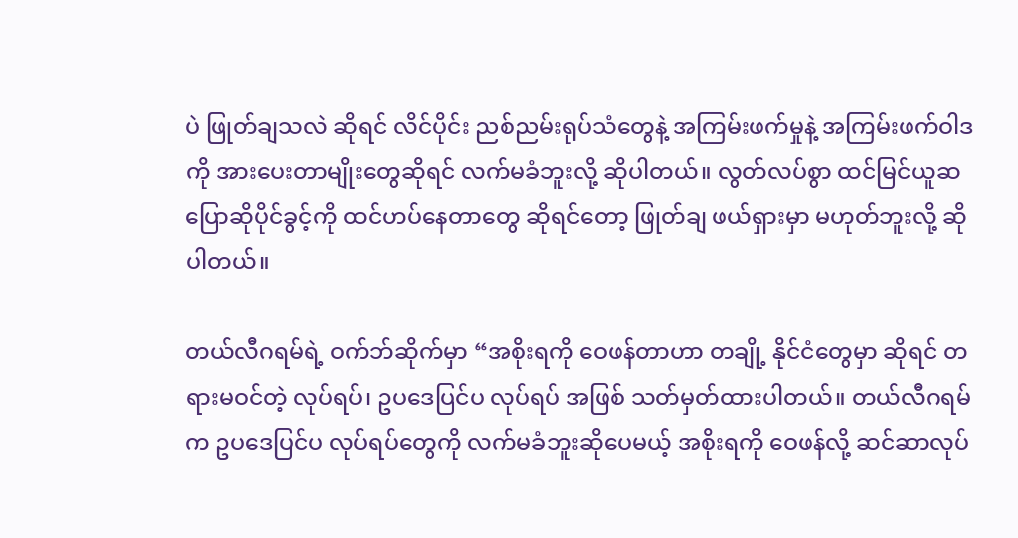ပဲ ဖြုတ်ချသလဲ ဆိုရင် လိင်ပိုင်း ညစ်ညမ်းရုပ်သံတွေနဲ့ အကြမ်းဖက်မှုနဲ့ အကြမ်းဖက်ဝါဒကို အားပေးတာမျိုးတွေဆိုရင် လက်မခံဘူးလို့ ဆိုပါတယ်။ လွတ်လပ်စွာ ထင်မြင်ယူဆ ပြောဆိုပိုင်ခွင့်ကို ထင်ဟပ်နေတာတွေ ဆိုရင်တော့ ဖြုတ်ချ ဖယ်ရှားမှာ မဟုတ်ဘူးလို့ ဆိုပါတယ်။

တယ်လီဂရမ်ရဲ့ ဝက်ဘ်ဆိုက်မှာ “အစိုးရကို ဝေဖန်တာဟာ တချို့ နိုင်ငံတွေမှာ ဆိုရင် တရားမဝင်တဲ့ လုပ်ရပ်၊ ဥပဒေပြင်ပ လုပ်ရပ် အဖြစ် သတ်မှတ်ထားပါတယ်။ တယ်လီဂရမ်က ဥပဒေပြင်ပ လုပ်ရပ်တွေကို လက်မခံဘူးဆိုပေမယ့် အစိုးရကို ဝေဖန်လို့ ဆင်ဆာလုပ်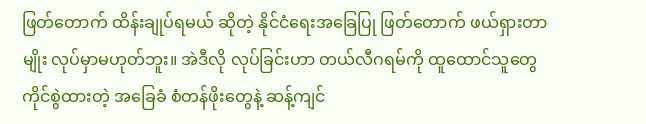ဖြတ်တောက် ထိန်းချုပ်ရမယ် ဆိုတဲ့ နိုင်ငံရေးအခြေပြု ဖြတ်တောက် ဖယ်ရှားတာမျိုး လုပ်မှာမဟုတ်ဘူး။ အဲဒီလို လုပ်ခြင်းဟာ တယ်လီဂရမ်ကို ထူထောင်သူတွေ ကိုင်စွဲထားတဲ့ အခြေခံ စံတန်ဖိုးတွေနဲ့ ဆန့်ကျင်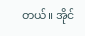တယ်။ အိုင်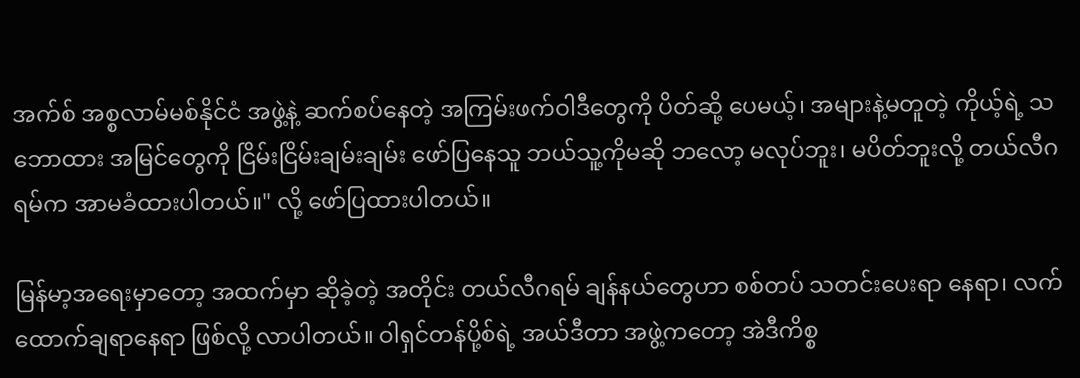အက်စ် အစ္စလာမ်မစ်နိုင်ငံ အဖွဲ့နဲ့ ဆက်စပ်နေတဲ့ အကြမ်းဖက်ဝါဒီတွေကို ပိတ်ဆို့ ပေမယ့်၊ အများနဲ့မတူတဲ့ ကိုယ့်ရဲ့ သဘောထား အမြင်တွေကို ငြိမ်းငြိမ်းချမ်းချမ်း ဖော်ပြနေသူ ဘယ်သူ့ကိုမဆို ဘလော့ မလုပ်ဘူး၊ မပိတ်ဘူးလို့ တယ်လီဂရမ်က အာမခံထားပါတယ်။" လို့ ဖော်ပြထားပါတယ်။

မြန်မာ့အရေးမှာတော့ အထက်မှာ ဆိုခဲ့တဲ့ အတိုင်း တယ်လီဂရမ် ချန်နယ်တွေဟာ စစ်တပ် သတင်းပေးရာ နေရာ၊ လက်ထောက်ချရာနေရာ ဖြစ်လို့ လာပါတယ်။ ဝါရှင်တန်ပို့စ်ရဲ့ အယ်ဒီတာ အဖွဲ့ကတော့ အဲဒီကိစ္စ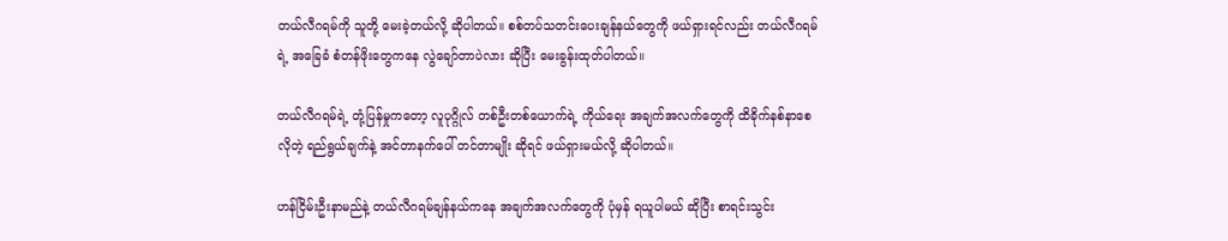တယ်လီဂရမ်ကို သူတို့ မေးခဲ့တယ်လို့ ဆိုပါတယ်။ စစ်တပ်သတင်းပေးချန်နယ်တွေကို ဖယ်ရှားရင်လည်း တယ်လီဂရမ်ရဲ့ အခြေခံ စံတန်ဖိုးတွေကနေ လွဲချော်တာပဲလား ဆိုပြီး မေးခွန်းထုတ်ပါတယ်။

တယ်လီဂရမ်ရဲ့ တုံ့ပြန်မှုကတော့ လူပုဂ္ဂိုလ် တစ်ဦးတစ်ယောက်ရဲ့ ကိုယ်ရေး အချက်အလက်တွေကို ထိခိုက်နစ်နာစေလိုတဲ့ ရည်ရွယ်ချက်နဲ့ အင်တာနက်ပေါ် တင်တာမျိုး ဆိုရင် ဖယ်ရှားမယ်လို့ ဆိုပါတယ်။

ဟန်ငြိမ်းဦးနာမည်နဲ့ တယ်လီဂရမ်ချန်နယ်ကနေ အချက်အလက်တွေကို ပုံမှန် ရယူပါမယ် ဆိုပြီး စာရင်းသွင်း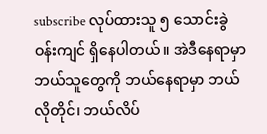subscribe လုပ်ထားသူ ၅ သောင်းခွဲ ဝန်းကျင် ရှိနေပါတယ်။ အဲဒီနေရာမှာ ဘယ်သူတွေကို ဘယ်နေရာမှာ ဘယ်လိုတိုင်၊ ဘယ်လိပ်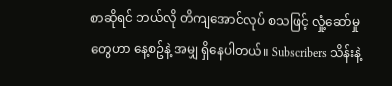စာဆိုရင် ဘယ်လို တိကျအောင်လုပ် စသဖြင့် လှုံ့ဆော်မှုတွေဟာ နေ့စဥ်နဲ့ အမျှ ရှိနေပါတယ်။ Subscribers သိန်းနဲ့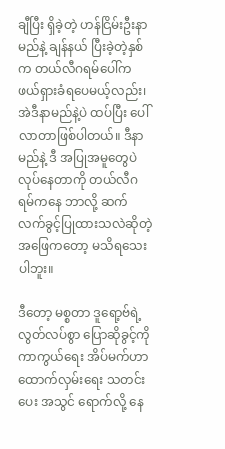ချီပြီး ရှိခဲ့တဲ့ ဟန်ငြိမ်းဦးနာမည်နဲ့ ချန်နယ် ပြီးခဲ့တဲ့နှစ်က တယ်လီဂရမ်ပေါ်က ဖယ်ရှားခံရပေမယ့်လည်း၊ အဲဒီနာမည်နဲ့ပဲ ထပ်ပြီး ပေါ်လာတာဖြစ်ပါတယ်။ ဒီနာမည်နဲ့ ဒီ အပြုအမူတွေပဲ လုပ်နေတာကို တယ်လီဂရမ်ကနေ ဘာလို့ ဆက်လက်ခွင့်ပြုထားသလဲဆိုတဲ့ အဖြေကတော့ မသိရသေးပါဘူး။

ဒီတော့ မစ္စတာ ဒူရော့ဗ်ရဲ့ လွတ်လပ်စွာ ပြောဆိုခွင့်ကို ကာကွယ်ရေး အိပ်မက်ဟာ ထောက်လှမ်းရေး သတင်းပေး အသွင် ရောက်လို့ နေ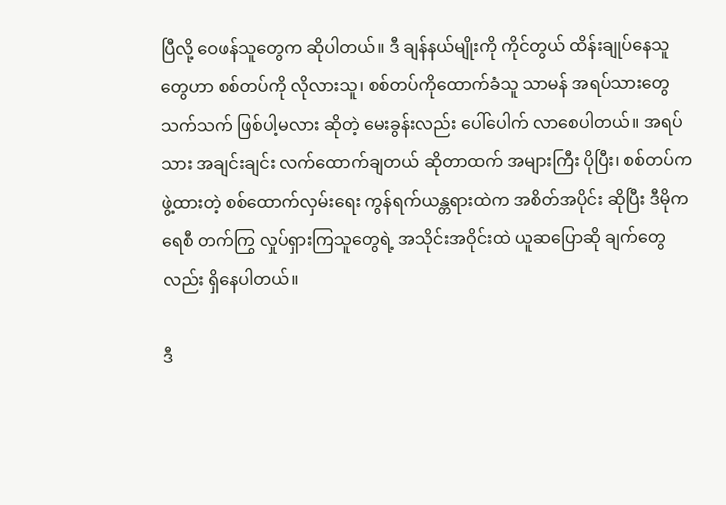ပြီလို့ ဝေဖန်သူတွေက ဆိုပါတယ်။ ဒီ ချန်နယ်မျိုးကို ကိုင်တွယ် ထိန်းချုပ်နေသူတွေဟာ စစ်တပ်ကို လိုလားသူ၊ စစ်တပ်ကိုထောက်ခံသူ သာမန် အရပ်သားတွေ သက်သက် ဖြစ်ပါ့မလား ဆိုတဲ့ မေးခွန်းလည်း ပေါ်ပေါက် လာစေပါတယ်။ အရပ်သား အချင်းချင်း လက်ထောက်ချတယ် ဆိုတာထက် အများကြီး ပိုပြီး၊ စစ်တပ်က ဖွဲ့ထားတဲ့ စစ်ထောက်လှမ်းရေး ကွန်ရက်ယန္တရားထဲက အစိတ်အပိုင်း ဆိုပြီး ဒီမိုကရေစီ တက်ကြွ လှုပ်ရှားကြသူတွေရဲ့ အသိုင်းအဝိုင်းထဲ ယူဆပြောဆို ချက်တွေလည်း ရှိနေပါတယ်။

ဒီ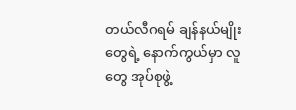တယ်လီဂရမ် ချန်နယ်မျိုးတွေရဲ့ နောက်ကွယ်မှာ လူတွေ အုပ်စုဖွဲ့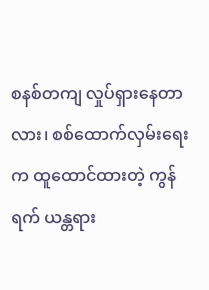စနစ်တကျ လှုပ်ရှားနေတာလား၊ စစ်ထောက်လှမ်းရေးက ထူထောင်ထားတဲ့ ကွန်ရက် ယန္တရား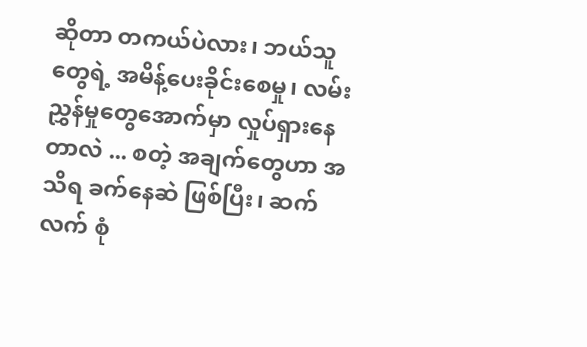ဆိုတာ တကယ်ပဲလား၊ ဘယ်သူတွေရဲ့ အမိန့်ပေးခိုင်းစေမှု၊ လမ်းညွှန်မှုတွေအောက်မှာ လှုပ်ရှားနေတာလဲ ... စတဲ့ အချက်တွေဟာ အသိရ ခက်နေဆဲ ဖြစ်ပြီး၊ ဆက်လက် စုံ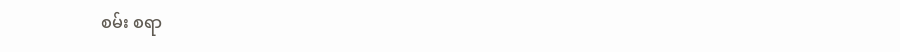စမ်း စရာ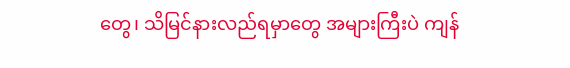တွေ၊ သိမြင်နားလည်ရမှာတွေ အများကြီးပဲ ကျန်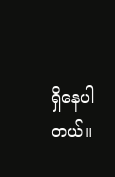ရှိနေပါတယ်။